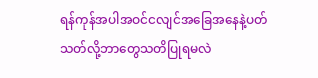ရန်ကုန်အပါအဝင်ငလျင်အခြေအနေနဲ့ပတ်သတ်လို့ဘာတွေသတိပြုရမလဲ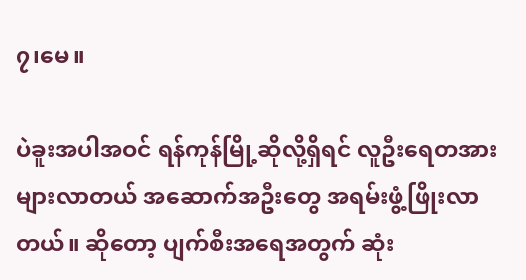၇၊မေ။

ပဲခူးအပါအဝင် ရန်ကုန်မြို့ဆိုလို့ရှိရင် လူဦးရေတအားများလာတယ် အဆောက်အဦးတွေ အရမ်းဖွံ့ဖြိုးလာတယ်။ ဆိုတော့ ပျက်စီးအရေအတွက် ဆုံး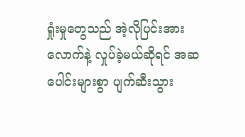ရှုံးမှုတွေသည် အဲ့လိုပြင်းအားလောက်နဲ့ လှုပ်ခဲ့မယ်ဆိုရင် အဆပေါင်းများစွာ ပျက်ဆီးသွား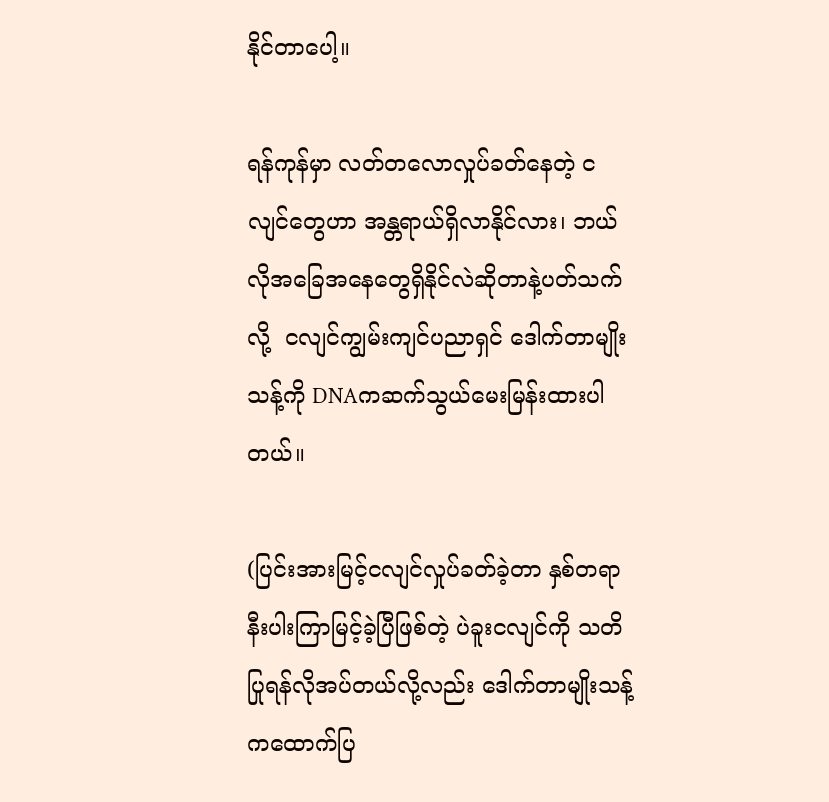နိုင်တာပေါ့။

ရန်ကုန်မှာ လတ်တလောလှုပ်ခတ်နေတဲ့ ငလျင်တွေဟာ အန္တရာယ်ရှိလာနိုင်လား၊ ဘယ်လိုအခြေအနေတွေရှိနိုင်လဲဆိုတာနဲ့ပတ်သက်လို့  ငလျင်ကျွမ်းကျင်ပညာရှင် ဒေါက်တာမျိုးသန့်ကို DNAကဆက်သွယ်မေးမြန်းထားပါတယ်။

(ပြင်းအားမြင့်ငလျင်လှုပ်ခတ်ခဲ့တာ နှစ်တရာနီးပါးကြာမြင့်ခဲ့ပြီဖြစ်တဲ့ ပဲခူးငလျင်ကို သတိပြုရန်လိုအပ်တယ်လို့လည်း ဒေါက်တာမျိုးသန့်ကထောက်ပြ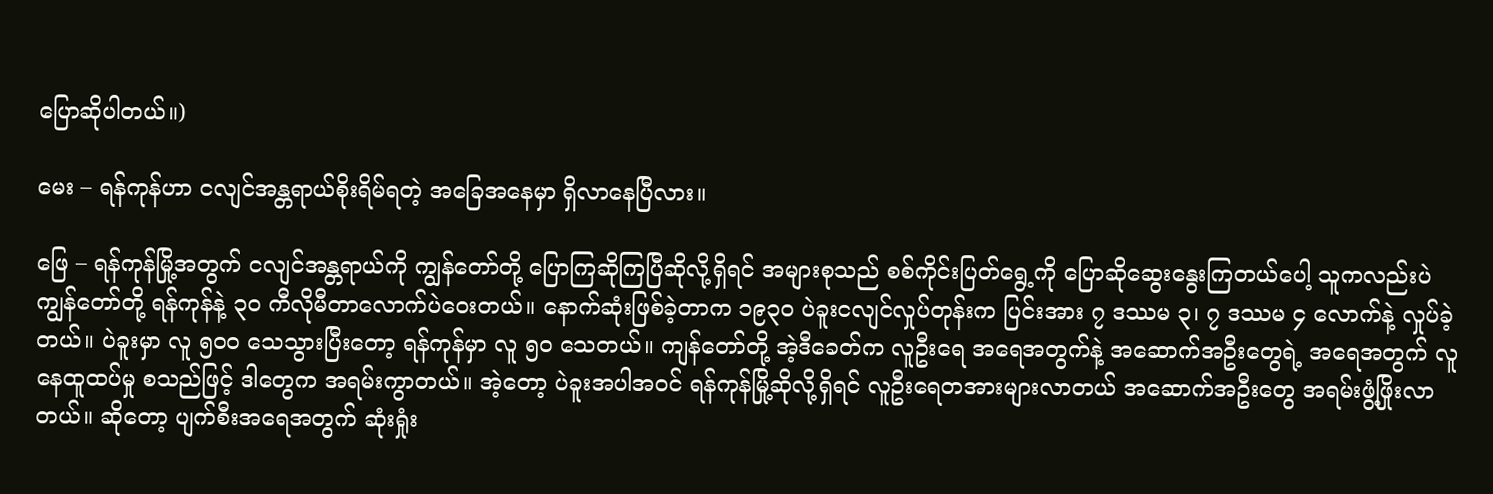ပြောဆိုပါတယ်။)

မေး – ရန်ကုန်ဟာ ငလျင်အန္တရာယ်စိုးရိမ်ရတဲ့ အခြေအနေမှာ ရှိလာနေပြီလား။

ဖြေ – ရန်ကုန်မြို့အတွက် ငလျင်အန္တရာယ်ကို ကျွန်တော်တို့ ပြောကြဆိုကြပြီဆိုလို့ရှိရင် အများစုသည် စစ်ကိုင်းပြတ်ရွေ့ကို ပြောဆိုဆွေးနွေးကြတယ်ပေါ့ သူကလည်းပဲ ကျွန်တော်တို့ ရန်ကုန်နဲ့ ၃၀ ကီလိုမီတာလောက်ပဲဝေးတယ်။ နောက်ဆုံးဖြစ်ခဲ့တာက ၁၉၃၀ ပဲခူးငလျင်လှုပ်တုန်းက ပြင်းအား ၇ ဒဿမ ၃၊ ၇ ဒဿမ ၄ လောက်နဲ့ လှုပ်ခဲ့တယ်။ ပဲခူးမှာ လူ ၅၀၀ သေသွားပြီးတော့ ရန်ကုန်မှာ လူ ၅၀ သေတယ်။ ကျန်တော်တို့ အဲ့ဒီခေတ်က လူဦးရေ အရေအတွက်နဲ့ အဆောက်အဦးတွေရဲ့ အရေအတွက် လူနေထူထပ်မှု စသည်ဖြင့် ဒါတွေက အရမ်းကွာတယ်။ အဲ့တော့ ပဲခူးအပါအဝင် ရန်ကုန်မြို့ဆိုလို့ရှိရင် လူဦးရေတအားများလာတယ် အဆောက်အဦးတွေ အရမ်းဖွံ့ဖြိုးလာတယ်။ ဆိုတော့ ပျက်စီးအရေအတွက် ဆုံးရှုံး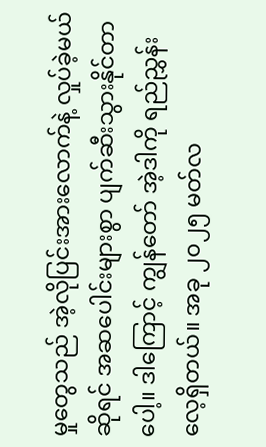မှုတွေသည် အဲ့လိုပြင်းအားလောက်နဲ့ လှုပ်ခဲ့မယ်ဆိုရင် အဆပေါင်းများစွာ ပျက်ဆီးသွားနိုင်တာပေါ့။ ဒါကြောင့် ကျွန်တော် အဲ့ဒါကို ရည်ညွှန်းလေ့ရှိတယ်။ အခု ၂၀၂၅ မတ်လ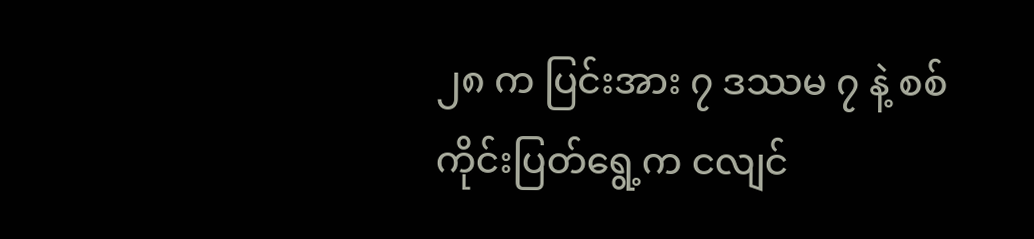၂၈ က ပြင်းအား ၇ ဒဿမ ၇ နဲ့ စစ်ကိုင်းပြတ်ရွေ့က ငလျင်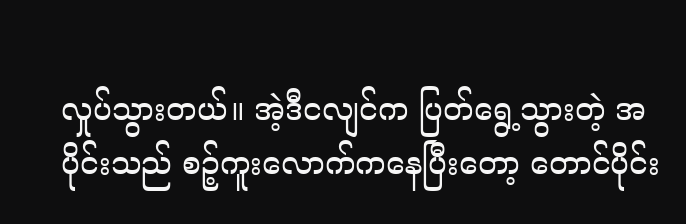လှုပ်သွားတယ်။ အဲ့ဒီငလျင်က ပြတ်ရွေ့သွားတဲ့ အပိုင်းသည် စဉ့်ကူးလောက်ကနေပြီးတော့ တောင်ပိုင်း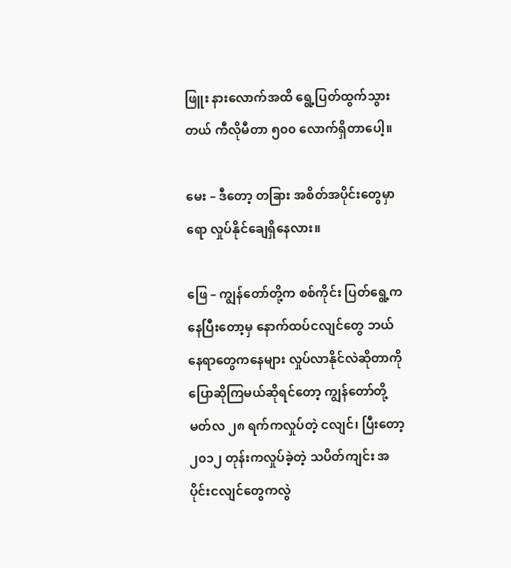ဖြူး နားလောက်အထိ ရွေ့ပြတ်ထွက်သွားတယ် ကီလိုမီတာ ၅၀၀ လောက်ရှိတာပေါ့။

မေး – ဒီတော့ တခြား အစိတ်အပိုင်းတွေမှာရော လှုပ်နိုင်ချေရှိနေလား။

ဖြေ – ကျွန်တော်တို့က စစ်ကိုင်း ပြတ်ရွေ့ကနေပြီးတော့မှ နောက်ထပ်ငလျင်တွေ ဘယ်နေရာတွေကနေများ လှုပ်လာနိုင်လဲဆိုတာကို ပြောဆိုကြမယ်ဆိုရင်တော့ ကျွန်တော်တို့ မတ်လ ၂၈ ရက်ကလှုပ်တဲ့ ငလျင်၊ ပြီးတော့ ၂၀၁၂ တုန်းကလှုပ်ခဲ့တဲ့ သပိတ်ကျင်း အပိုင်းငလျင်တွေကလွဲ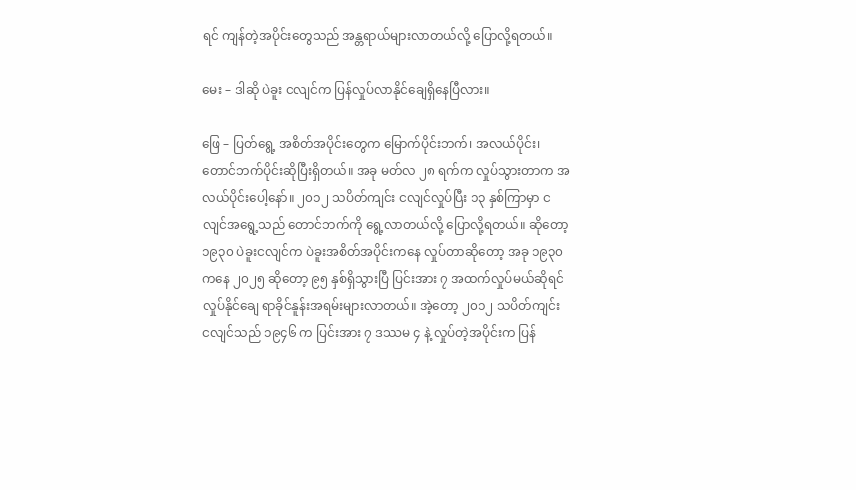ရင် ကျန်တဲ့အပိုင်းတွေသည် အန္တရာယ်များလာတယ်လို့ ပြောလို့ရတယ်။

မေး – ဒါဆို ပဲခူး ငလျင်က ပြန်လှုပ်လာနိုင်ချေရှိနေပြီလား။

ဖြေ – ပြတ်ရွေ့ အစိတ်အပိုင်းတွေက မြောက်ပိုင်းဘက်၊ အလယ်ပိုင်း၊ တောင်ဘက်ပိုင်းဆိုပြီးရှိတယ်။ အခု မတ်လ ၂၈ ရက်က လှုပ်သွားတာက အလယ်ပိုင်းပေါ့နော်။ ၂၀၁၂ သပိတ်ကျင်း ငလျင်လှုပ်ပြီး ၁၃ နှစ်ကြာမှာ ငလျင်အရွေ့သည် တောင်ဘက်ကို ရွေ့လာတယ်လို့ ပြောလို့ရတယ်။ ဆိုတော့ ၁၉၃၀ ပဲခူးငလျင်က ပဲခူးအစိတ်အပိုင်းကနေ လှုပ်တာဆိုတော့ အခု ၁၉၃၀ ကနေ ၂၀၂၅ ဆိုတော့ ၉၅ နှစ်ရှိသွားပြီ ပြင်းအား ၇ အထက်လှုပ်မယ်ဆိုရင် လှုပ်နိုင်ချေ ရာခိုင်နူန်းအရမ်းများလာတယ်။ အဲ့တော့ ၂၀၁၂ သပိတ်ကျင်း ငလျင်သည် ၁၉၄၆ က ပြင်းအား ၇ ဒဿမ ၄ နဲ့ လှုပ်တဲ့အပိုင်းက ပြန်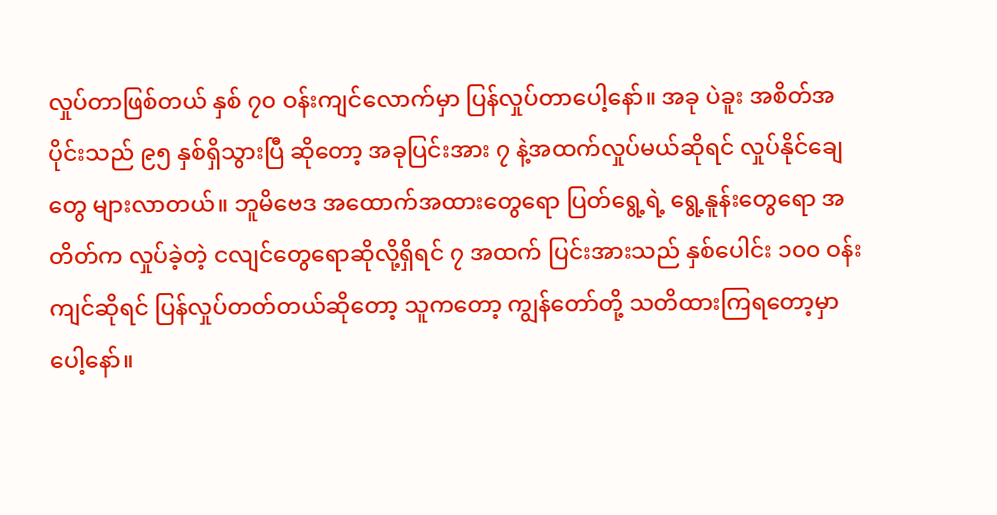လှုပ်တာဖြစ်တယ် နှစ် ၇၀ ဝန်းကျင်လောက်မှာ ပြန်လှုပ်တာပေါ့နော်။ အခု ပဲခူး အစိတ်အပိုင်းသည် ၉၅ နှစ်ရှိသွားပြီ ဆိုတော့ အခုပြင်းအား ၇ နဲ့အထက်လှုပ်မယ်ဆိုရင် လှုပ်နိုင်ချေတွေ များလာတယ်။ ဘူမိဗေဒ အထောက်အထားတွေရော ပြတ်ရွေ့ရဲ့ ရွေ့နူန်းတွေရော အတိတ်က လှုပ်ခဲ့တဲ့ ငလျင်တွေရောဆိုလို့ရှိရင် ၇ အထက် ပြင်းအားသည် နှစ်ပေါင်း ၁၀၀ ဝန်းကျင်ဆိုရင် ပြန်လှုပ်တတ်တယ်ဆိုတော့ သူကတော့ ကျွန်တော်တို့ သတိထားကြရတော့မှာပေါ့နော်။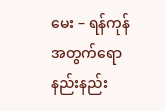မေး – ရန်ကုန်အတွက်ရော နည်းနည်း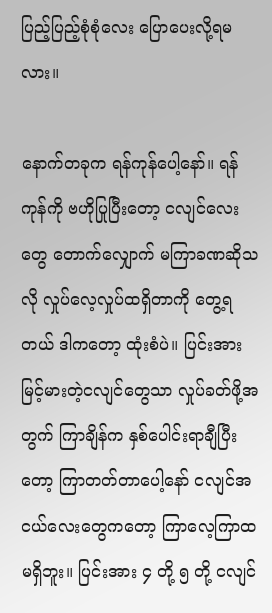ပြည့်ပြည့်စုံစုံလေး ပြောပေးလို့ရမလား။

နောက်တခုက ရန်ကုန်ပေါ့နော်။ ရန်ကုန်ကို ဗဟိုပြုပြီးတော့ ငလျင်လေးတွေ တောက်လျှောက် မကြာခဏဆိုသလို လှုပ်လေ့လှုပ်ထရှိတာကို တွေ့ရတယ် ဒါကတော့ ထုံးစံပဲ။ ပြင်းအားမြင့်မားတဲ့ငလျင်တွေသာ လှုပ်ခတ်ဖို့အတွက် ကြာချိန်က နှစ်ပေါင်းရာချီပြီးတော့ ကြာတတ်တာပေါ့နော် ငလျင်အငယ်လေးတွေကတော့ ကြာလေ့ကြာထမရှိဘူး။ ပြင်းအား ၄ တို့ ၅ တို့ ငလျင်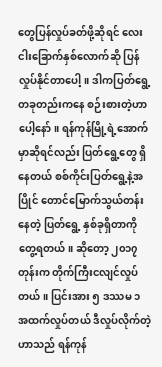တွေပြန်လှုပ်ခတ်ဖို့ဆိုရင် လေးငါးခြောက်နှစ်လောက်ဆို ပြန်လှုပ်နိုင်တာပေါ့။ ဒါကပြတ်ရွေ့တခုတည်းကနေ စဉ်းစားတဲ့ဟာပေါ့နော်။ ရန်ကုန်မြို့ရဲ့အောက်မှာဆိုရင်လည်း ပြတ်ရွေ့တွေ ရှိနေတယ် စစ်ကိုင်းပြတ်ရွေ့နဲ့အပြိုင် တောင်မြောက်သွယ်တန်းနေတဲ့ ပြတ်ရွေ့ နှစ်ခုရှိတာကို တွေ့ရတယ်။ ဆိုတော့ ၂၀၁၇ တုန်းက တိုက်ကြီးငလျင်လှုပ်တယ်။ ပြင်းအား ၅ ဒဿမ ၁ အထက်လှုပ်တယ် ဒီလှုပ်လိုက်တဲ့ဟာသည် ရန်ကုန်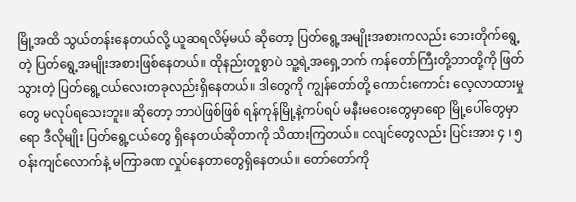မြို့အထိ သွယ်တန်းနေတယ်လို့ ယူဆရလိမ့်မယ် ဆိုတော့ ပြတ်ရွေ့အမျိုးအစားကလည်း ဘေးတိုက်ရွေ့တဲ့ ပြတ်ရွေ့အမျိုးအစားဖြစ်နေတယ်။ ထိုနည်းတူစွာပဲ သူ့ရဲ့အရှေ့ဘက် ကန်တော်ကြီးတို့ဘာတို့ကို ဖြတ်သွားတဲ့ ပြတ်ရွေ့ငယ်လေးတခုလည်းရှိနေတယ်။ ဒါတွေကို ကျွန်တော်တို့ ကောင်းကောင်း လေ့လာထားမှုတွေ မလုပ်ရသေးဘူး။ ဆိုတော့ ဘာပဲဖြစ်ဖြစ် ရန်ကုန်မြို့နဲ့ကပ်ရပ် မနီးမဝေးတွေမှာရော မြို့ပေါ်တွေမှာရော ဒီလိုမျိုး ပြတ်ရွေ့ငယ်တွေ ရှိနေတယ်ဆိုတာကို သိထားကြတယ်။ ငလျင်တွေလည်း ပြင်းအား ၄ ၊ ၅ ဝန်းကျင်လောက်နဲ့ မကြာခဏ လှုပ်နေတာတွေရှိနေတယ်။ တော်တော်ကို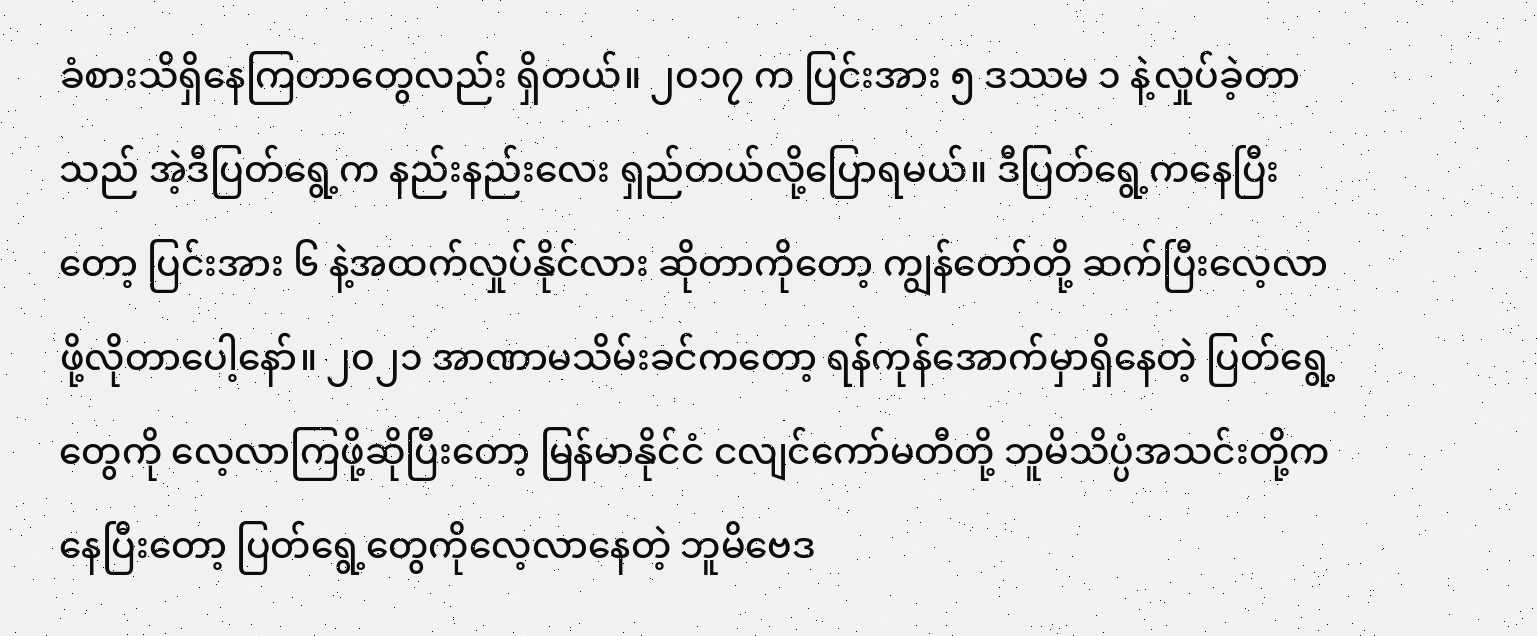ခံစားသိရှိနေကြတာတွေလည်း ရှိတယ်။ ၂၀၁၇ က ပြင်းအား ၅ ဒဿမ ၁ နဲ့လှုပ်ခဲ့တာသည် အဲ့ဒီပြတ်ရွေ့က နည်းနည်းလေး ရှည်တယ်လို့ပြောရမယ်။ ဒီပြတ်ရွေ့ကနေပြီးတော့ ပြင်းအား ၆ နဲ့အထက်လှုပ်နိုင်လား ဆိုတာကိုတော့ ကျွန်တော်တို့ ဆက်ပြီးလေ့လာဖို့လိုတာပေါ့နော်။ ၂၀၂၁ အာဏာမသိမ်းခင်ကတော့ ရန်ကုန်အောက်မှာရှိနေတဲ့ ပြတ်ရွေ့တွေကို လေ့လာကြဖို့ဆိုပြီးတော့ မြန်မာနိုင်ငံ ငလျင်ကော်မတီတို့ ဘူမိသိပ္ပံအသင်းတို့ကနေပြီးတော့ ပြတ်ရွေ့တွေကိုလေ့လာနေတဲ့ ဘူမိဗေဒ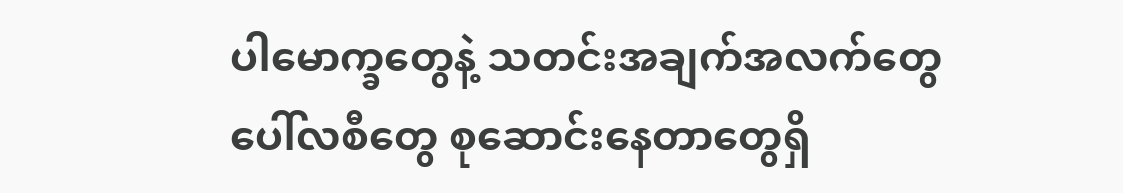ပါမောက္ခတွေနဲ့ သတင်းအချက်အလက်တွေ ပေါ်လစီတွေ စုဆောင်းနေတာတွေရှိ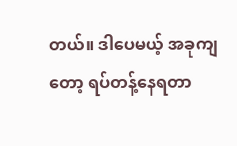တယ်။ ဒါပေမယ့် အခုကျတော့ ရပ်တန့်နေရတာ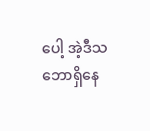ပေါ့ အဲ့ဒီသဘောရှိနေ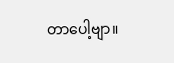တာပေါ့ဗျာ။